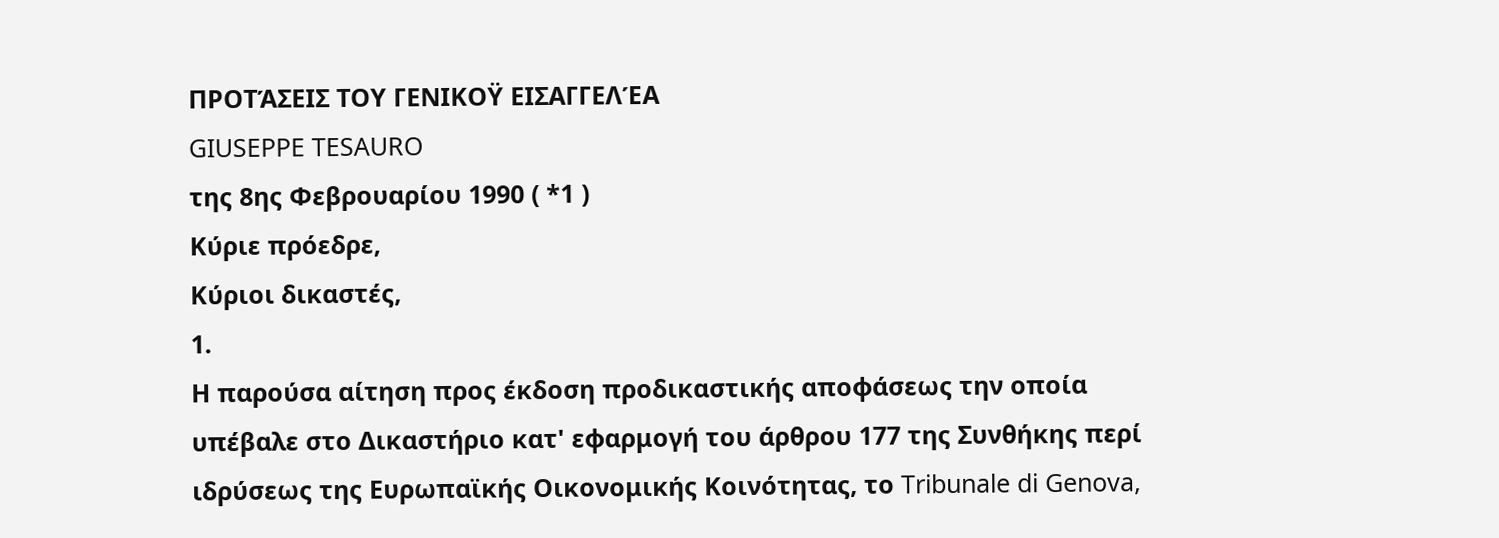ΠΡΟΤΆΣΕΙΣ ΤΟΥ ΓΕΝΙΚΟΫ ΕΙΣΑΓΓΕΛΈΑ
GIUSEPPE TESAURO
της 8ης Φεβρουαρίου 1990 ( *1 )
Κύριε πρόεδρε,
Κύριοι δικαστές,
1.
Η παρούσα αίτηση προς έκδοση προδικαστικής αποφάσεως την οποία υπέβαλε στο Δικαστήριο κατ' εφαρμογή του άρθρου 177 της Συνθήκης περί ιδρύσεως της Ευρωπαϊκής Οικονομικής Κοινότητας, το Tribunale di Genova,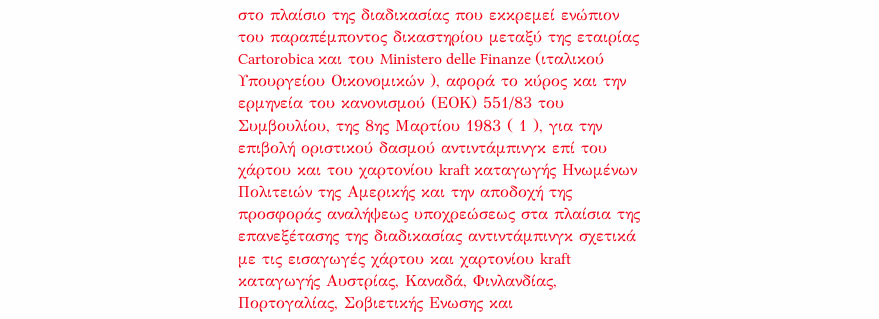στο πλαίσιο της διαδικασίας που εκκρεμεί ενώπιον του παραπέμποντος δικαστηρίου μεταξύ της εταιρίας Cartorobica και του Ministero delle Finanze (ιταλικού Υπουργείου Οικονομικών ), αφορά το κύρος και την ερμηνεία του κανονισμού (ΕΟΚ) 551/83 του Συμβουλίου, της 8ης Μαρτίου 1983 ( 1 ), για την επιβολή οριστικού δασμού αντιντάμπινγκ επί του χάρτου και του χαρτονίου kraft καταγωγής Ηνωμένων Πολιτειών της Αμερικής και την αποδοχή της προσφοράς αναλήψεως υποχρεώσεως στα πλαίσια της επανεξέτασης της διαδικασίας αντιντάμπινγκ σχετικά με τις εισαγωγές χάρτου και χαρτονίου kraft καταγωγής Αυστρίας, Καναδά, Φινλανδίας, Πορτογαλίας, Σοβιετικής Ενωσης και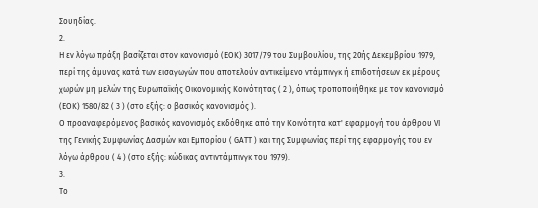Σουηδίας.
2.
Η εν λόγω πράξη βασίζεται στον κανονισμό (ΕΟΚ) 3017/79 του Συμβουλίου, της 20ής Δεκεμβρίου 1979, περί της άμυνας κατά των εισαγωγών που αποτελούν αντικείμενο ντάμπινγκ ή επιδοτήσεων εκ μέρους χωρών μη μελών της Ευρωπαϊκής Οικονομικής Κοινότητας ( 2 ), όπως τροποποιήθηκε με τον κανονισμό (ΕΟΚ) 1580/82 ( 3 ) (στο εξής: ο βασικός κανονισμός ).
Ο προαναφερόμενος βασικός κανονισμός εκδόθηκε από την Κοινότητα κατ' εφαρμογή του άρθρου VI της Γενικής Συμφωνίας Δασμών και Εμπορίου ( GATT ) και της Συμφωνίας περί της εφαρμογής του εν λόγω άρθρου ( 4 ) (στο εξής: κώδικας αντιντάμπινγκ του 1979).
3.
Το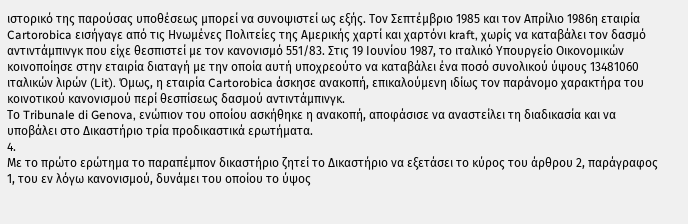ιστορικό της παρούσας υποθέσεως μπορεί να συνοψιστεί ως εξής. Τον Σεπτέμβριο 1985 και τον Απρίλιο 1986η εταιρία Cartorobica εισήγαγε από τις Ηνωμένες Πολιτείες της Αμερικής χαρτί και χαρτόνι kraft, χωρίς να καταβάλει τον δασμό αντιντάμπινγκ που είχε θεσπιστεί με τον κανονισμό 551/83. Στις 19 Ιουνίου 1987, το ιταλικό Υπουργείο Οικονομικών κοινοποίησε στην εταιρία διαταγή με την οποία αυτή υποχρεούτο να καταβάλει ένα ποσό συνολικού ύψους 13481060 ιταλικών λιρών (Lit). Όμως, η εταιρία Cartorobica άσκησε ανακοπή, επικαλούμενη ιδίως τον παράνομο χαρακτήρα του κοινοτικού κανονισμού περί θεσπίσεως δασμού αντιντάμπινγκ.
Το Tribunale di Genova, ενώπιον του οποίου ασκήθηκε η ανακοπή, αποφάσισε να αναστείλει τη διαδικασία και να υποβάλει στο Δικαστήριο τρία προδικαστικά ερωτήματα.
4.
Με το πρώτο ερώτημα το παραπέμπον δικαστήριο ζητεί το Δικαστήριο να εξετάσει το κύρος του άρθρου 2, παράγραφος 1, του εν λόγω κανονισμού, δυνάμει του οποίου το ύψος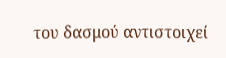του δασμού αντιστοιχεί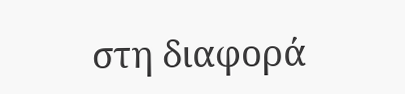στη διαφορά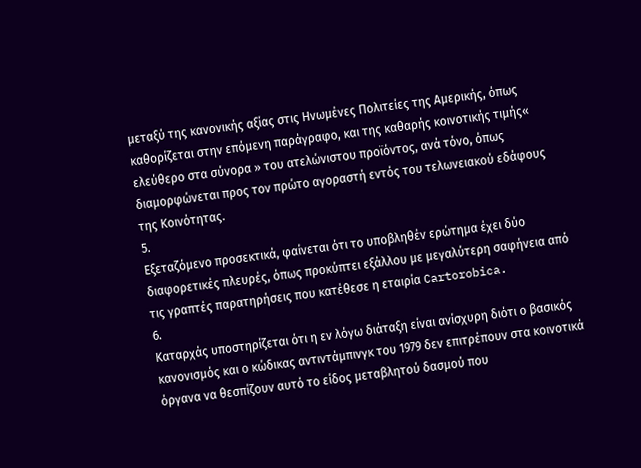μεταξύ της κανονικής αξίας στις Ηνωμένες Πολιτείες της Αμερικής, όπως καθορίζεται στην επόμενη παράγραφο, και της καθαρής κοινοτικής τιμής« ελεύθερο στα σύνορα » του ατελώνιστου προϊόντος, ανά τόνο, όπως διαμορφώνεται προς τον πρώτο αγοραστή εντός του τελωνειακού εδάφους της Κοινότητας.
5.
Εξεταζόμενο προσεκτικά, φαίνεται ότι το υποβληθέν ερώτημα έχει δύο διαφορετικές πλευρές, όπως προκύπτει εξάλλου με μεγαλύτερη σαφήνεια από τις γραπτές παρατηρήσεις που κατέθεσε η εταιρία Cartorobica.
6.
Καταρχάς υποστηρίζεται ότι η εν λόγω διάταξη είναι ανίσχυρη διότι ο βασικός κανονισμός και ο κώδικας αντιντάμπινγκ του 1979 δεν επιτρέπουν στα κοινοτικά όργανα να θεσπίζουν αυτό το είδος μεταβλητού δασμού που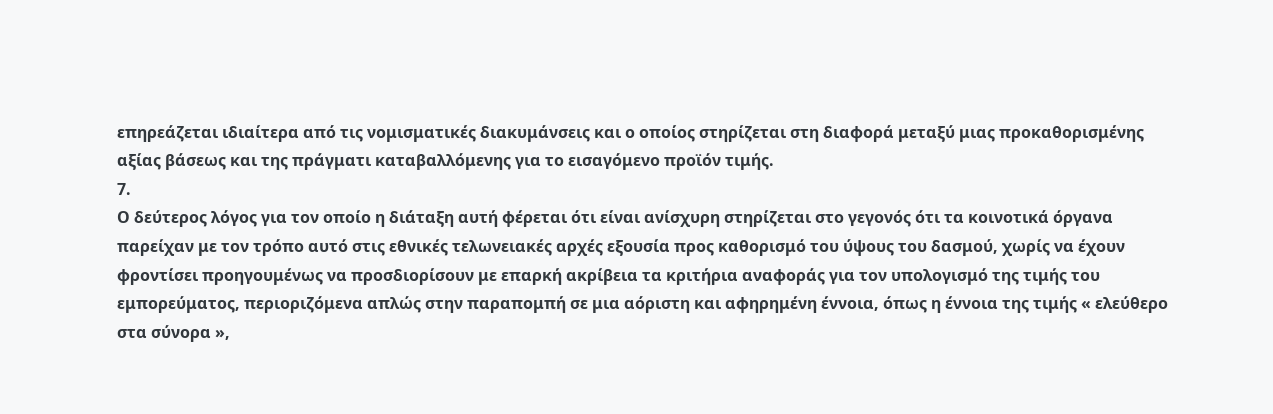επηρεάζεται ιδιαίτερα από τις νομισματικές διακυμάνσεις και ο οποίος στηρίζεται στη διαφορά μεταξύ μιας προκαθορισμένης αξίας βάσεως και της πράγματι καταβαλλόμενης για το εισαγόμενο προϊόν τιμής.
7.
Ο δεύτερος λόγος για τον οποίο η διάταξη αυτή φέρεται ότι είναι ανίσχυρη στηρίζεται στο γεγονός ότι τα κοινοτικά όργανα παρείχαν με τον τρόπο αυτό στις εθνικές τελωνειακές αρχές εξουσία προς καθορισμό του ύψους του δασμού, χωρίς να έχουν φροντίσει προηγουμένως να προσδιορίσουν με επαρκή ακρίβεια τα κριτήρια αναφοράς για τον υπολογισμό της τιμής του εμπορεύματος, περιοριζόμενα απλώς στην παραπομπή σε μια αόριστη και αφηρημένη έννοια, όπως η έννοια της τιμής « ελεύθερο στα σύνορα »,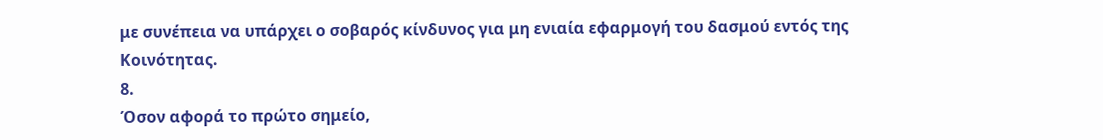με συνέπεια να υπάρχει ο σοβαρός κίνδυνος για μη ενιαία εφαρμογή του δασμού εντός της Κοινότητας.
8.
Όσον αφορά το πρώτο σημείο,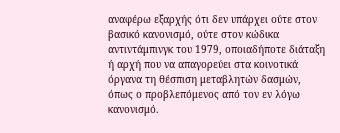αναφέρω εξαρχής ότι δεν υπάρχει ούτε στον βασικό κανονισμό, ούτε στον κώδικα αντιντάμπινγκ του 1979, οποιαδήποτε διάταξη ή αρχή που να απαγορεύει στα κοινοτικά όργανα τη θέσπιση μεταβλητών δασμών, όπως ο προβλεπόμενος από τον εν λόγω κανονισμό.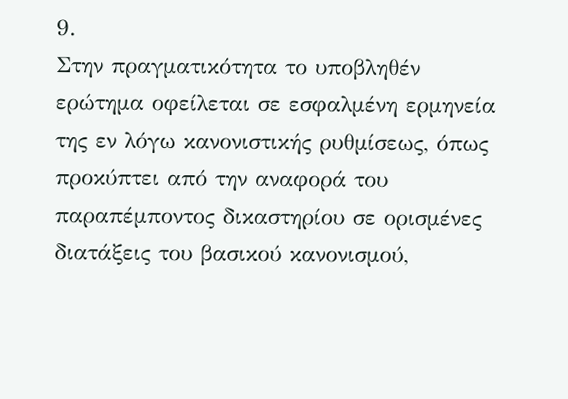9.
Στην πραγματικότητα το υποβληθέν ερώτημα οφείλεται σε εσφαλμένη ερμηνεία της εν λόγω κανονιστικής ρυθμίσεως, όπως προκύπτει από την αναφορά του παραπέμποντος δικαστηρίου σε ορισμένες διατάξεις του βασικού κανονισμού,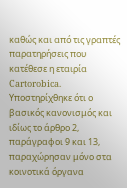καθώς και από τις γραπτές παρατηρήσεις που κατέθεσε η εταιρία Cartorobica.
Υποστηρίχθηκε ότι ο βασικός κανονισμός και ιδίως το άρθρο 2, παράγραφοι 9 και 13, παραχώρησαν μόνο στα κοινοτικά όργανα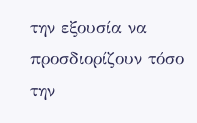την εξουσία να προσδιορίζουν τόσο την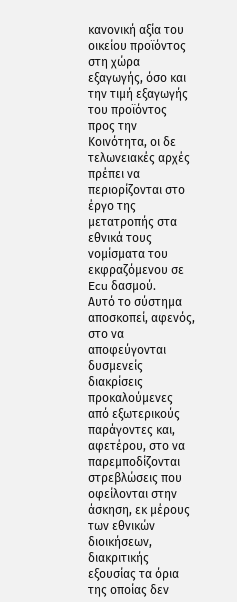κανονική αξία του οικείου προϊόντος στη χώρα εξαγωγής, όσο και την τιμή εξαγωγής του προϊόντος προς την Κοινότητα, οι δε τελωνειακές αρχές πρέπει να περιορίζονται στο έργο της μετατροπής στα εθνικά τους νομίσματα του εκφραζόμενου σε Ecu δασμού.
Αυτό το σύστημα αποσκοπεί, αφενός, στο να αποφεύγονται δυσμενείς διακρίσεις προκαλούμενες από εξωτερικούς παράγοντες και, αφετέρου, στο να παρεμποδίζονται στρεβλώσεις που οφείλονται στην άσκηση, εκ μέρους των εθνικών διοικήσεων, διακριτικής εξουσίας τα όρια της οποίας δεν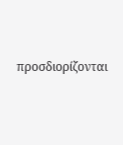προσδιορίζονται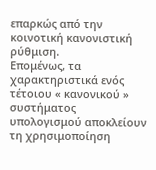επαρκώς από την κοινοτική κανονιστική ρύθμιση.
Επομένως, τα χαρακτηριστικά ενός τέτοιου « κανονικού » συστήματος υπολογισμού αποκλείουν τη χρησιμοποίηση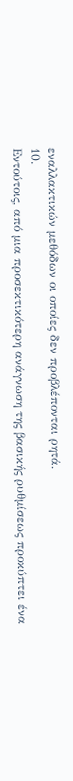εναλλακτικών μεθόδων οι οποίες δεν προβλέπονται ρητά.
10.
Εντούτοις, από μια προσεκτικότερη ανάγνωση της βασικής ρυθμίσεως προκύπτει ένα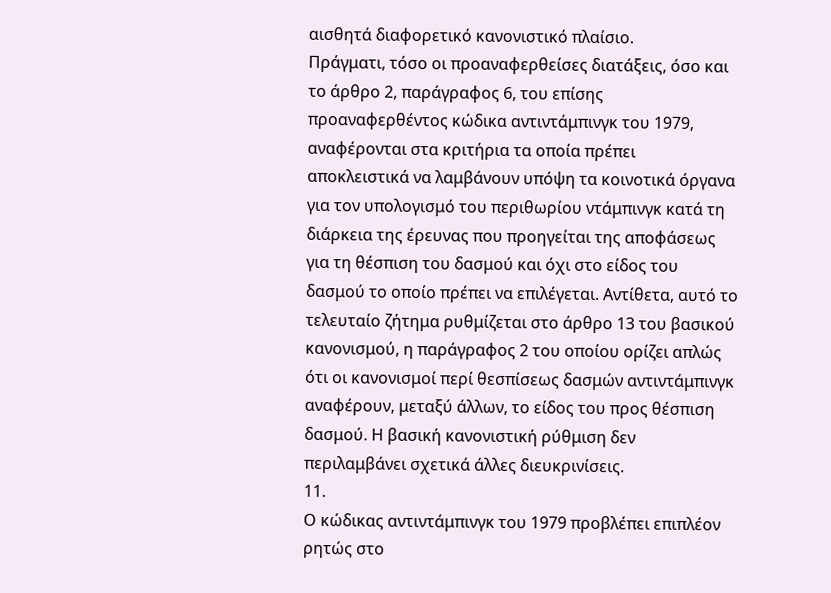αισθητά διαφορετικό κανονιστικό πλαίσιο.
Πράγματι, τόσο οι προαναφερθείσες διατάξεις, όσο και το άρθρο 2, παράγραφος 6, του επίσης προαναφερθέντος κώδικα αντιντάμπινγκ του 1979, αναφέρονται στα κριτήρια τα οποία πρέπει αποκλειστικά να λαμβάνουν υπόψη τα κοινοτικά όργανα για τον υπολογισμό του περιθωρίου ντάμπινγκ κατά τη διάρκεια της έρευνας που προηγείται της αποφάσεως για τη θέσπιση του δασμού και όχι στο είδος του δασμού το οποίο πρέπει να επιλέγεται. Αντίθετα, αυτό το τελευταίο ζήτημα ρυθμίζεται στο άρθρο 13 του βασικού κανονισμού, η παράγραφος 2 του οποίου ορίζει απλώς ότι οι κανονισμοί περί θεσπίσεως δασμών αντιντάμπινγκ αναφέρουν, μεταξύ άλλων, το είδος του προς θέσπιση δασμού. Η βασική κανονιστική ρύθμιση δεν περιλαμβάνει σχετικά άλλες διευκρινίσεις.
11.
Ο κώδικας αντιντάμπινγκ του 1979 προβλέπει επιπλέον ρητώς στο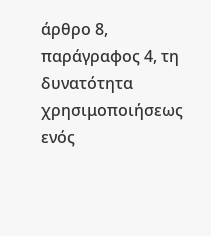άρθρο 8, παράγραφος 4, τη δυνατότητα χρησιμοποιήσεως ενός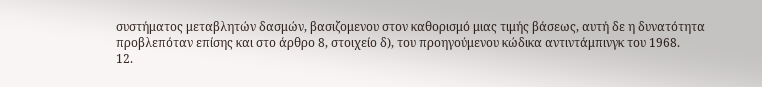συστήματος μεταβλητών δασμών, βασιζομενου στον καθορισμό μιας τιμής βάσεως, αυτή δε η δυνατότητα προβλεπόταν επίσης και στο άρθρο 8, στοιχείο δ), του προηγούμενου κώδικα αντιντάμπινγκ του 1968.
12.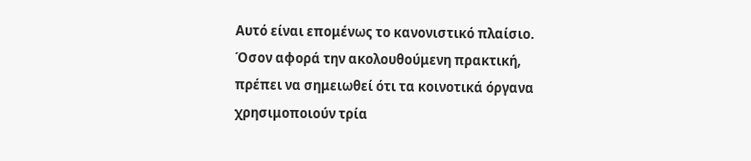Αυτό είναι επομένως το κανονιστικό πλαίσιο. Όσον αφορά την ακολουθούμενη πρακτική, πρέπει να σημειωθεί ότι τα κοινοτικά όργανα χρησιμοποιούν τρία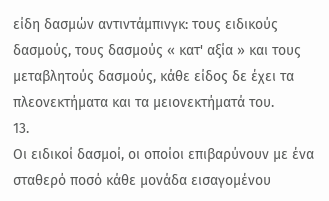είδη δασμών αντιντάμπινγκ: τους ειδικούς δασμούς, τους δασμούς « κατ' αξία » και τους μεταβλητούς δασμούς, κάθε είδος δε έχει τα πλεονεκτήματα και τα μειονεκτήματά του.
13.
Οι ειδικοί δασμοί, οι οποίοι επιβαρύνουν με ένα σταθερό ποσό κάθε μονάδα εισαγομένου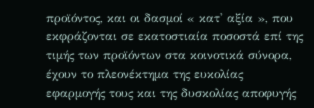προϊόντος, και οι δασμοί « κατ' αξία », που εκφράζονται σε εκατοστιαία ποσοστά επί της τιμής των προϊόντων στα κοινοτικά σύνορα, έχουν το πλεονέκτημα της ευκολίας εφαρμογής τους και της δυσκολίας αποφυγής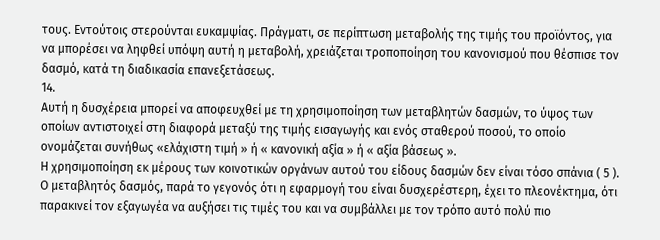τους. Εντούτοις στερούνται ευκαμψίας. Πράγματι, σε περίπτωση μεταβολής της τιμής του προϊόντος, για να μπορέσει να ληφθεί υπόψη αυτή η μεταβολή, χρειάζεται τροποποίηση του κανονισμού που θέσπισε τον δασμό, κατά τη διαδικασία επανεξετάσεως.
14.
Αυτή η δυσχέρεια μπορεί να αποφευχθεί με τη χρησιμοποίηση των μεταβλητών δασμών, το ύψος των οποίων αντιστοιχεί στη διαφορά μεταξύ της τιμής εισαγωγής και ενός σταθερού ποσού, το οποίο ονομάζεται συνήθως «ελάχιστη τιμή » ή « κανονική αξία » ή « αξία βάσεως ».
Η χρησιμοποίηση εκ μέρους των κοινοτικών οργάνων αυτού του είδους δασμών δεν είναι τόσο σπάνια ( 5 ). Ο μεταβλητός δασμός, παρά το γεγονός ότι η εφαρμογή του είναι δυσχερέστερη, έχει το πλεονέκτημα, ότι παρακινεί τον εξαγωγέα να αυξήσει τις τιμές του και να συμβάλλει με τον τρόπο αυτό πολύ πιο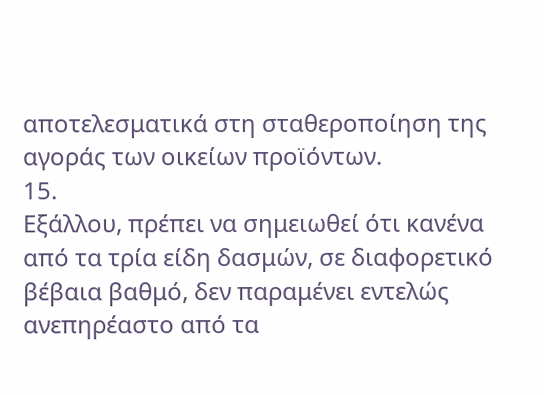αποτελεσματικά στη σταθεροποίηση της αγοράς των οικείων προϊόντων.
15.
Εξάλλου, πρέπει να σημειωθεί ότι κανένα από τα τρία είδη δασμών, σε διαφορετικό βέβαια βαθμό, δεν παραμένει εντελώς ανεπηρέαστο από τα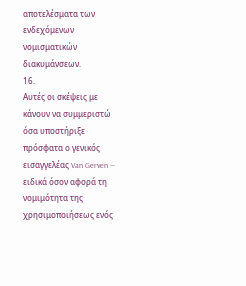αποτελέσματα των ενδεχόμενων νομισματικών διακυμάνσεων.
16.
Αυτές οι σκέψεις με κάνουν να συμμεριστώ όσα υποστήριξε πρόσφατα ο γενικός εισαγγελέας Van Gerven — ειδικά όσον αφορά τη νομιμότητα της χρησιμοποιήσεως ενός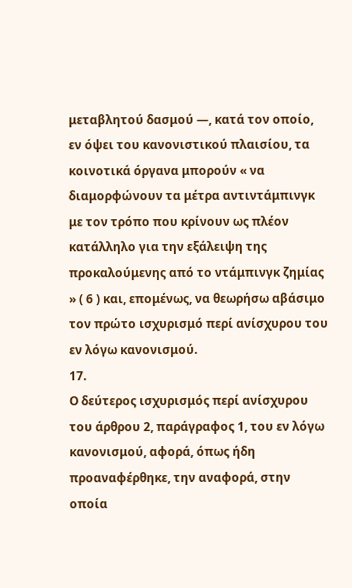μεταβλητού δασμού —, κατά τον οποίο, εν όψει του κανονιστικού πλαισίου, τα κοινοτικά όργανα μπορούν « να διαμορφώνουν τα μέτρα αντιντάμπινγκ με τον τρόπο που κρίνουν ως πλέον κατάλληλο για την εξάλειψη της προκαλούμενης από το ντάμπινγκ ζημίας » ( 6 ) και, επομένως, να θεωρήσω αβάσιμο τον πρώτο ισχυρισμό περί ανίσχυρου του εν λόγω κανονισμού.
17.
Ο δεύτερος ισχυρισμός περί ανίσχυρου του άρθρου 2, παράγραφος 1, του εν λόγω κανονισμού, αφορά, όπως ήδη προαναφέρθηκε, την αναφορά, στην οποία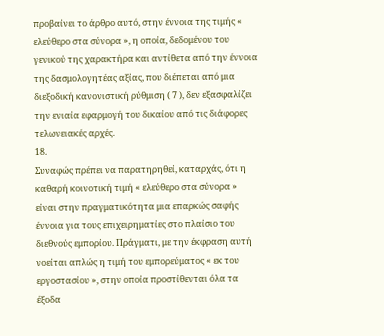προβαίνει το άρθρο αυτό, στην έννοια της τιμής « ελεύθερο στα σύνορα », η οποία, δεδομένου του γενικού της χαρακτήρα και αντίθετα από την έννοια της δασμολογητέας αξίας, που διέπεται από μια διεξοδική κανονιστική ρύθμιση ( 7 ), δεν εξασφαλίζει την ενιαία εφαρμογή του δικαίου από τις διάφορες τελωνειακές αρχές.
18.
Συναφώς πρέπει να παρατηρηθεί, καταρχάς, ότι η καθαρή κοινοτική τιμή « ελεύθερο στα σύνορα » είναι στην πραγματικότητα μια επαρκώς σαφής έννοια για τους επιχειρηματίες στο πλαίσιο του διεθνούς εμπορίου. Πράγματι, με την έκφραση αυτή νοείται απλώς η τιμή του εμπορεύματος « εκ του εργοστασίου », στην οποία προστίθενται όλα τα έξοδα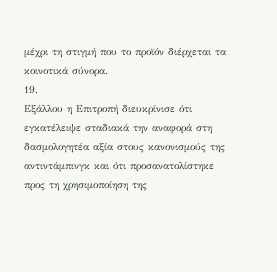μέχρι τη στιγμή που το προϊόν διέρχεται τα κοινοτικά σύνορα.
19.
Εξάλλου η Επιτροπή διευκρίνισε ότι εγκατέλειψε σταδιακά την αναφορά στη δασμολογητέα αξία στους κανονισμούς της αντιντάμπινγκ και ότι προσανατολίστηκε προς τη χρησιμοποίηση της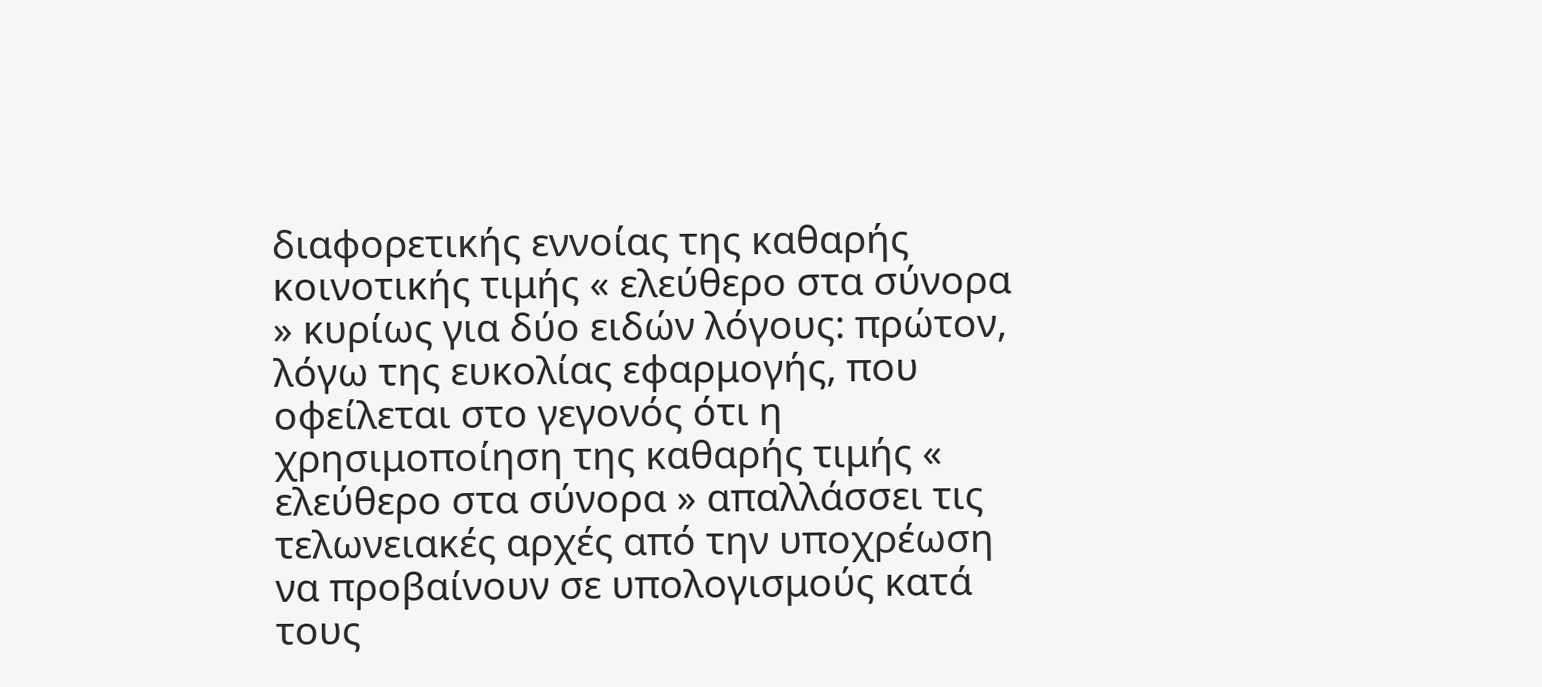διαφορετικής εννοίας της καθαρής κοινοτικής τιμής « ελεύθερο στα σύνορα » κυρίως για δύο ειδών λόγους: πρώτον, λόγω της ευκολίας εφαρμογής, που οφείλεται στο γεγονός ότι η χρησιμοποίηση της καθαρής τιμής « ελεύθερο στα σύνορα » απαλλάσσει τις τελωνειακές αρχές από την υποχρέωση να προβαίνουν σε υπολογισμούς κατά τους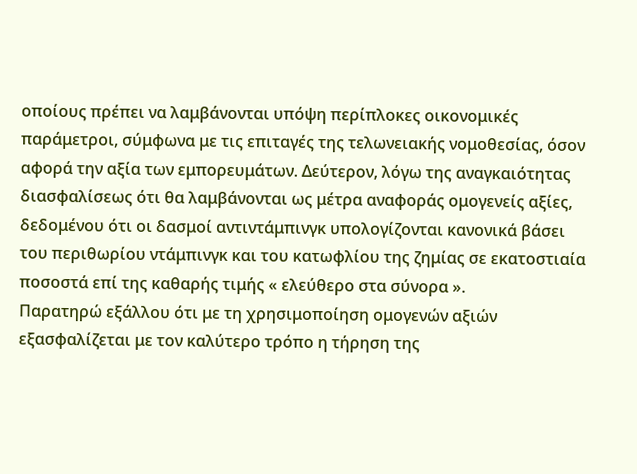οποίους πρέπει να λαμβάνονται υπόψη περίπλοκες οικονομικές παράμετροι, σύμφωνα με τις επιταγές της τελωνειακής νομοθεσίας, όσον αφορά την αξία των εμπορευμάτων. Δεύτερον, λόγω της αναγκαιότητας διασφαλίσεως ότι θα λαμβάνονται ως μέτρα αναφοράς ομογενείς αξίες, δεδομένου ότι οι δασμοί αντιντάμπινγκ υπολογίζονται κανονικά βάσει του περιθωρίου ντάμπινγκ και του κατωφλίου της ζημίας σε εκατοστιαία ποσοστά επί της καθαρής τιμής « ελεύθερο στα σύνορα ».
Παρατηρώ εξάλλου ότι με τη χρησιμοποίηση ομογενών αξιών εξασφαλίζεται με τον καλύτερο τρόπο η τήρηση της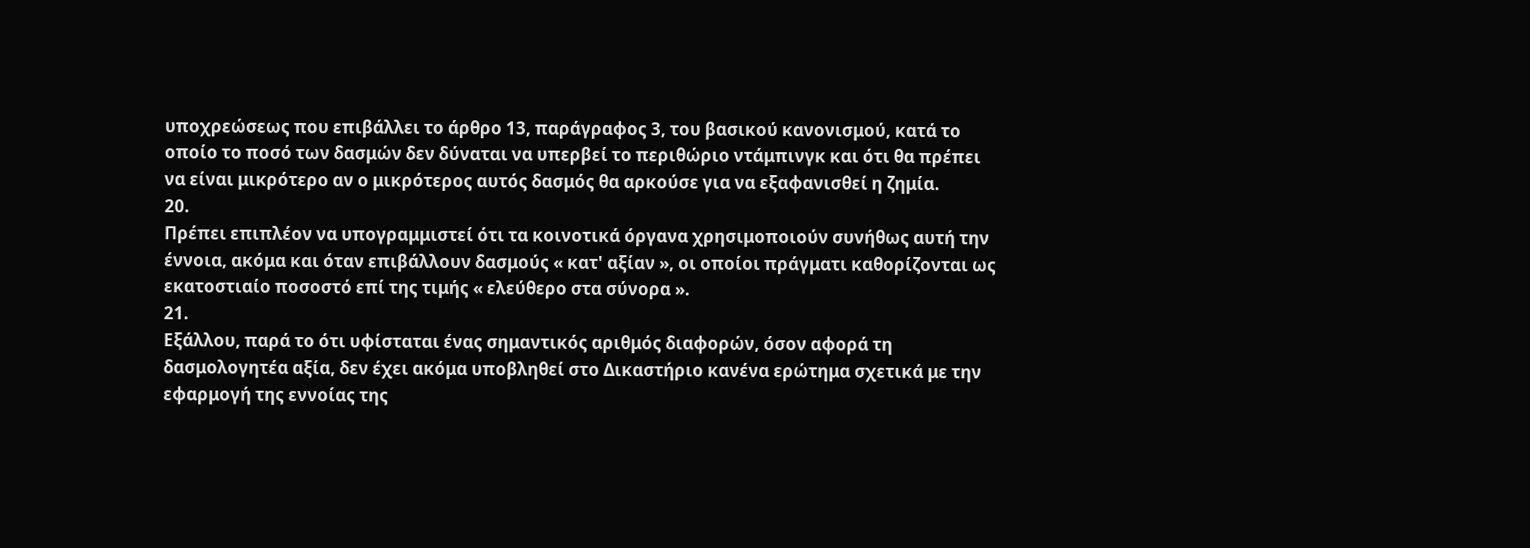υποχρεώσεως που επιβάλλει το άρθρο 13, παράγραφος 3, του βασικού κανονισμού, κατά το οποίο το ποσό των δασμών δεν δύναται να υπερβεί το περιθώριο ντάμπινγκ και ότι θα πρέπει να είναι μικρότερο αν ο μικρότερος αυτός δασμός θα αρκούσε για να εξαφανισθεί η ζημία.
20.
Πρέπει επιπλέον να υπογραμμιστεί ότι τα κοινοτικά όργανα χρησιμοποιούν συνήθως αυτή την έννοια, ακόμα και όταν επιβάλλουν δασμούς « κατ' αξίαν », οι οποίοι πράγματι καθορίζονται ως εκατοστιαίο ποσοστό επί της τιμής « ελεύθερο στα σύνορα ».
21.
Εξάλλου, παρά το ότι υφίσταται ένας σημαντικός αριθμός διαφορών, όσον αφορά τη δασμολογητέα αξία, δεν έχει ακόμα υποβληθεί στο Δικαστήριο κανένα ερώτημα σχετικά με την εφαρμογή της εννοίας της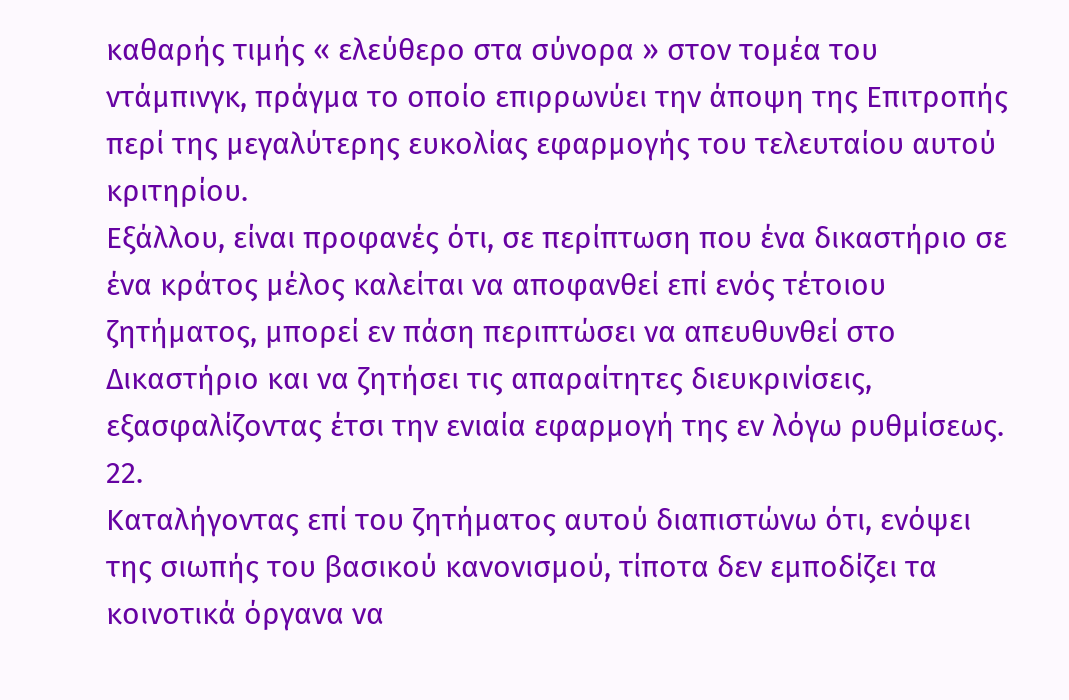καθαρής τιμής « ελεύθερο στα σύνορα » στον τομέα του ντάμπινγκ, πράγμα το οποίο επιρρωνύει την άποψη της Επιτροπής περί της μεγαλύτερης ευκολίας εφαρμογής του τελευταίου αυτού κριτηρίου.
Εξάλλου, είναι προφανές ότι, σε περίπτωση που ένα δικαστήριο σε ένα κράτος μέλος καλείται να αποφανθεί επί ενός τέτοιου ζητήματος, μπορεί εν πάση περιπτώσει να απευθυνθεί στο Δικαστήριο και να ζητήσει τις απαραίτητες διευκρινίσεις, εξασφαλίζοντας έτσι την ενιαία εφαρμογή της εν λόγω ρυθμίσεως.
22.
Καταλήγοντας επί του ζητήματος αυτού διαπιστώνω ότι, ενόψει της σιωπής του βασικού κανονισμού, τίποτα δεν εμποδίζει τα κοινοτικά όργανα να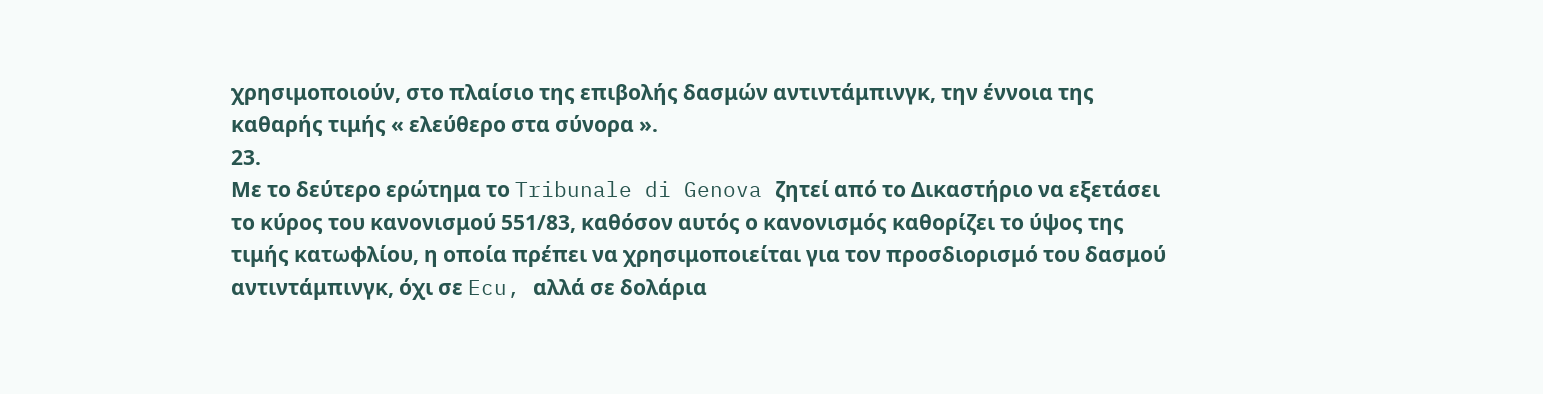χρησιμοποιούν, στο πλαίσιο της επιβολής δασμών αντιντάμπινγκ, την έννοια της καθαρής τιμής « ελεύθερο στα σύνορα ».
23.
Με το δεύτερο ερώτημα το Tribunale di Genova ζητεί από το Δικαστήριο να εξετάσει το κύρος του κανονισμού 551/83, καθόσον αυτός ο κανονισμός καθορίζει το ύψος της τιμής κατωφλίου, η οποία πρέπει να χρησιμοποιείται για τον προσδιορισμό του δασμού αντιντάμπινγκ, όχι σε Ecu, αλλά σε δολάρια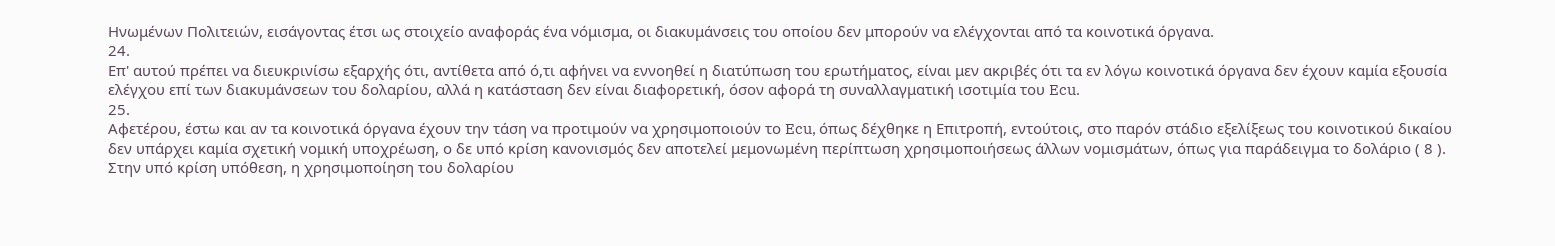Ηνωμένων Πολιτειών, εισάγοντας έτσι ως στοιχείο αναφοράς ένα νόμισμα, οι διακυμάνσεις του οποίου δεν μπορούν να ελέγχονται από τα κοινοτικά όργανα.
24.
Επ' αυτού πρέπει να διευκρινίσω εξαρχής ότι, αντίθετα από ό,τι αφήνει να εννοηθεί η διατύπωση του ερωτήματος, είναι μεν ακριβές ότι τα εν λόγω κοινοτικά όργανα δεν έχουν καμία εξουσία ελέγχου επί των διακυμάνσεων του δολαρίου, αλλά η κατάσταση δεν είναι διαφορετική, όσον αφορά τη συναλλαγματική ισοτιμία του Ecu.
25.
Αφετέρου, έστω και αν τα κοινοτικά όργανα έχουν την τάση να προτιμούν να χρησιμοποιούν το Ecu, όπως δέχθηκε η Επιτροπή, εντούτοις, στο παρόν στάδιο εξελίξεως του κοινοτικού δικαίου δεν υπάρχει καμία σχετική νομική υποχρέωση, ο δε υπό κρίση κανονισμός δεν αποτελεί μεμονωμένη περίπτωση χρησιμοποιήσεως άλλων νομισμάτων, όπως για παράδειγμα το δολάριο ( 8 ).
Στην υπό κρίση υπόθεση, η χρησιμοποίηση του δολαρίου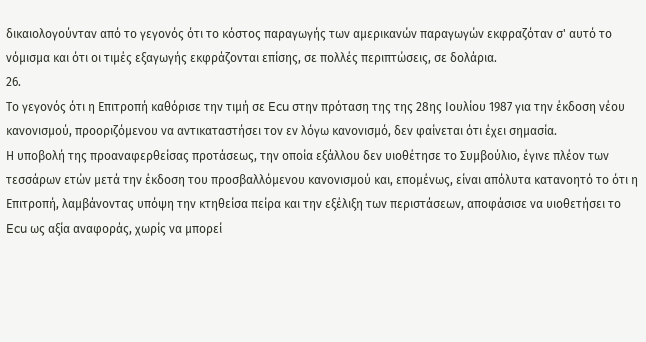δικαιολογούνταν από το γεγονός ότι το κόστος παραγωγής των αμερικανών παραγωγών εκφραζόταν σ' αυτό το νόμισμα και ότι οι τιμές εξαγωγής εκφράζονται επίσης, σε πολλές περιπτώσεις, σε δολάρια.
26.
Το γεγονός ότι η Επιτροπή καθόρισε την τιμή σε Ecu στην πρόταση της της 28ης Ιουλίου 1987 για την έκδοση νέου κανονισμού, προοριζόμενου να αντικαταστήσει τον εν λόγω κανονισμό, δεν φαίνεται ότι έχει σημασία.
Η υποβολή της προαναφερθείσας προτάσεως, την οποία εξάλλου δεν υιοθέτησε το Συμβούλιο, έγινε πλέον των τεσσάρων ετών μετά την έκδοση του προσβαλλόμενου κανονισμού και, επομένως, είναι απόλυτα κατανοητό το ότι η Επιτροπή, λαμβάνοντας υπόψη την κτηθείσα πείρα και την εξέλιξη των περιστάσεων, αποφάσισε να υιοθετήσει το Ecu ως αξία αναφοράς, χωρίς να μπορεί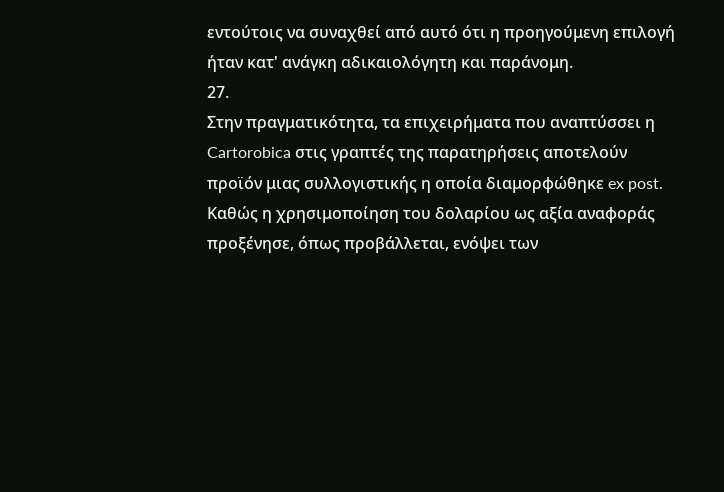εντούτοις να συναχθεί από αυτό ότι η προηγούμενη επιλογή ήταν κατ' ανάγκη αδικαιολόγητη και παράνομη.
27.
Στην πραγματικότητα, τα επιχειρήματα που αναπτύσσει η Cartorobica στις γραπτές της παρατηρήσεις αποτελούν προϊόν μιας συλλογιστικής η οποία διαμορφώθηκε ex post. Καθώς η χρησιμοποίηση του δολαρίου ως αξία αναφοράς προξένησε, όπως προβάλλεται, ενόψει των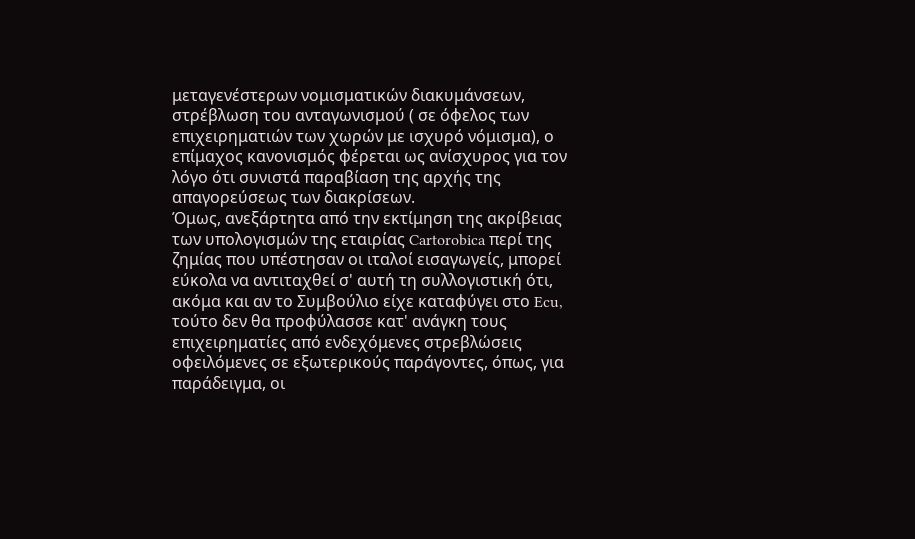μεταγενέστερων νομισματικών διακυμάνσεων, στρέβλωση του ανταγωνισμού ( σε όφελος των επιχειρηματιών των χωρών με ισχυρό νόμισμα), ο επίμαχος κανονισμός φέρεται ως ανίσχυρος για τον λόγο ότι συνιστά παραβίαση της αρχής της απαγορεύσεως των διακρίσεων.
Όμως, ανεξάρτητα από την εκτίμηση της ακρίβειας των υπολογισμών της εταιρίας Cartorobica περί της ζημίας που υπέστησαν οι ιταλοί εισαγωγείς, μπορεί εύκολα να αντιταχθεί σ' αυτή τη συλλογιστική ότι, ακόμα και αν το Συμβούλιο είχε καταφύγει στο Ecu, τούτο δεν θα προφύλασσε κατ' ανάγκη τους επιχειρηματίες από ενδεχόμενες στρεβλώσεις οφειλόμενες σε εξωτερικούς παράγοντες, όπως, για παράδειγμα, οι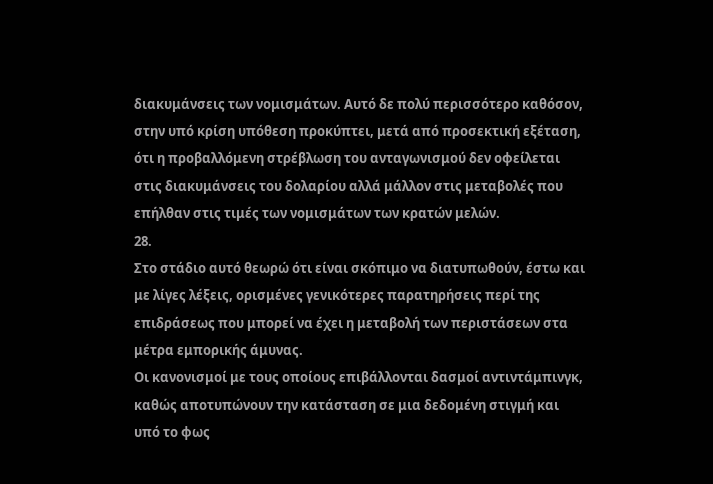διακυμάνσεις των νομισμάτων. Αυτό δε πολύ περισσότερο καθόσον, στην υπό κρίση υπόθεση προκύπτει, μετά από προσεκτική εξέταση, ότι η προβαλλόμενη στρέβλωση του ανταγωνισμού δεν οφείλεται στις διακυμάνσεις του δολαρίου αλλά μάλλον στις μεταβολές που επήλθαν στις τιμές των νομισμάτων των κρατών μελών.
28.
Στο στάδιο αυτό θεωρώ ότι είναι σκόπιμο να διατυπωθούν, έστω και με λίγες λέξεις, ορισμένες γενικότερες παρατηρήσεις περί της επιδράσεως που μπορεί να έχει η μεταβολή των περιστάσεων στα μέτρα εμπορικής άμυνας.
Οι κανονισμοί με τους οποίους επιβάλλονται δασμοί αντιντάμπινγκ, καθώς αποτυπώνουν την κατάσταση σε μια δεδομένη στιγμή και υπό το φως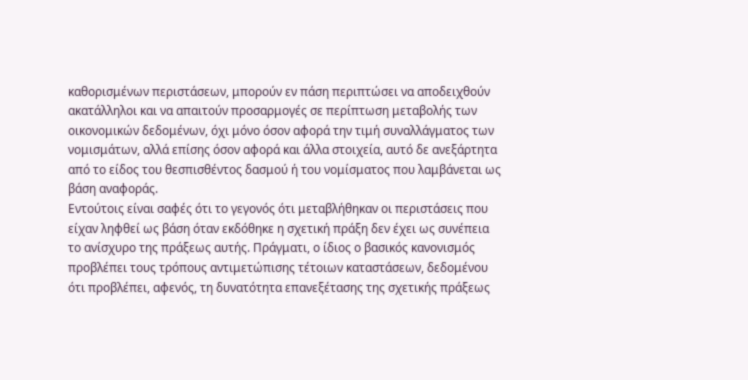καθορισμένων περιστάσεων, μπορούν εν πάση περιπτώσει να αποδειχθούν ακατάλληλοι και να απαιτούν προσαρμογές σε περίπτωση μεταβολής των οικονομικών δεδομένων, όχι μόνο όσον αφορά την τιμή συναλλάγματος των νομισμάτων, αλλά επίσης όσον αφορά και άλλα στοιχεία, αυτό δε ανεξάρτητα από το είδος του θεσπισθέντος δασμού ή του νομίσματος που λαμβάνεται ως βάση αναφοράς.
Εντούτοις είναι σαφές ότι το γεγονός ότι μεταβλήθηκαν οι περιστάσεις που είχαν ληφθεί ως βάση όταν εκδόθηκε η σχετική πράξη δεν έχει ως συνέπεια το ανίσχυρο της πράξεως αυτής. Πράγματι, ο ίδιος ο βασικός κανονισμός προβλέπει τους τρόπους αντιμετώπισης τέτοιων καταστάσεων, δεδομένου ότι προβλέπει, αφενός, τη δυνατότητα επανεξέτασης της σχετικής πράξεως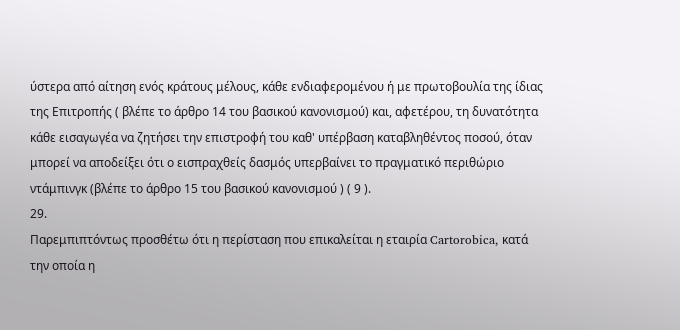ύστερα από αίτηση ενός κράτους μέλους, κάθε ενδιαφερομένου ή με πρωτοβουλία της ίδιας της Επιτροπής ( βλέπε το άρθρο 14 του βασικού κανονισμού) και, αφετέρου, τη δυνατότητα κάθε εισαγωγέα να ζητήσει την επιστροφή του καθ' υπέρβαση καταβληθέντος ποσού, όταν μπορεί να αποδείξει ότι ο εισπραχθείς δασμός υπερβαίνει το πραγματικό περιθώριο ντάμπινγκ (βλέπε το άρθρο 15 του βασικού κανονισμού ) ( 9 ).
29.
Παρεμπιπτόντως προσθέτω ότι η περίσταση που επικαλείται η εταιρία Cartorobica, κατά την οποία η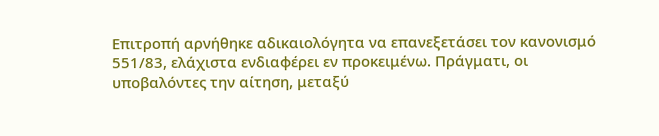Επιτροπή αρνήθηκε αδικαιολόγητα να επανεξετάσει τον κανονισμό 551/83, ελάχιστα ενδιαφέρει εν προκειμένω. Πράγματι, οι υποβαλόντες την αίτηση, μεταξύ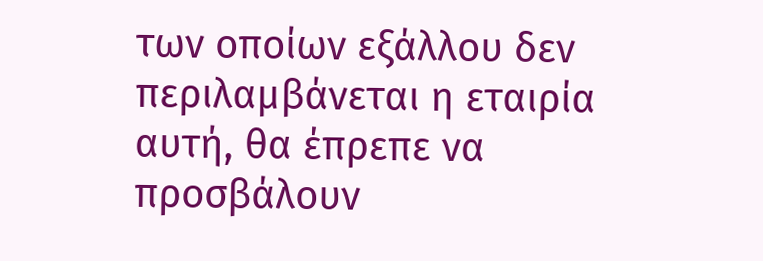των οποίων εξάλλου δεν περιλαμβάνεται η εταιρία αυτή, θα έπρεπε να προσβάλουν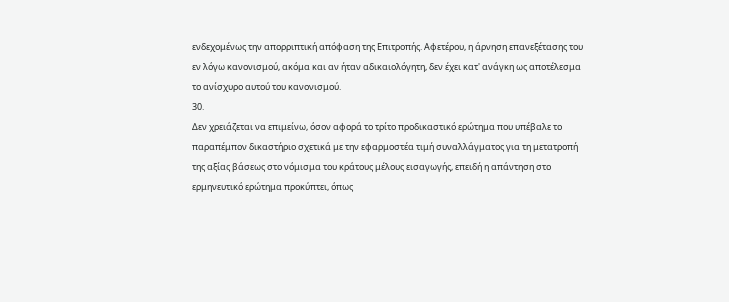ενδεχομένως την απορριπτική απόφαση της Επιτροπής. Αφετέρου, η άρνηση επανεξέτασης του εν λόγω κανονισμού, ακόμα και αν ήταν αδικαιολόγητη, δεν έχει κατ' ανάγκη ως αποτέλεσμα το ανίσχυρο αυτού του κανονισμού.
30.
Δεν χρειάζεται να επιμείνω, όσον αφορά το τρίτο προδικαστικό ερώτημα που υπέβαλε το παραπέμπον δικαστήριο σχετικά με την εφαρμοστέα τιμή συναλλάγματος για τη μετατροπή της αξίας βάσεως στο νόμισμα του κράτους μέλους εισαγωγής, επειδή η απάντηση στο ερμηνευτικό ερώτημα προκύπτει, όπως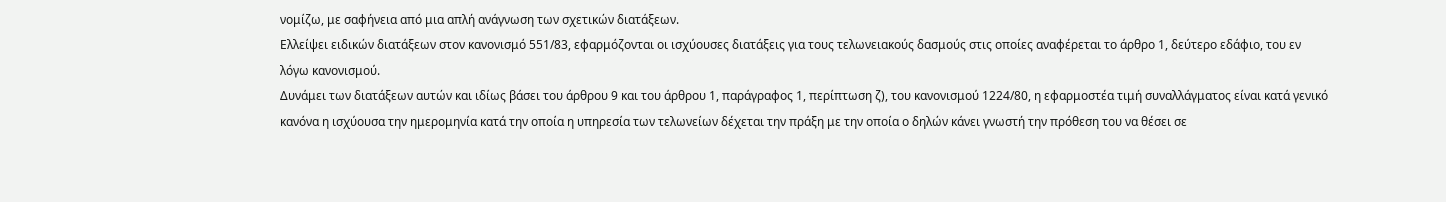νομίζω, με σαφήνεια από μια απλή ανάγνωση των σχετικών διατάξεων.
Ελλείψει ειδικών διατάξεων στον κανονισμό 551/83, εφαρμόζονται οι ισχύουσες διατάξεις για τους τελωνειακούς δασμούς στις οποίες αναφέρεται το άρθρο 1, δεύτερο εδάφιο, του εν λόγω κανονισμού.
Δυνάμει των διατάξεων αυτών και ιδίως βάσει του άρθρου 9 και του άρθρου 1, παράγραφος 1, περίπτωση ζ), του κανονισμού 1224/80, η εφαρμοστέα τιμή συναλλάγματος είναι κατά γενικό κανόνα η ισχύουσα την ημερομηνία κατά την οποία η υπηρεσία των τελωνείων δέχεται την πράξη με την οποία ο δηλών κάνει γνωστή την πρόθεση του να θέσει σε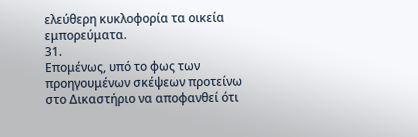ελεύθερη κυκλοφορία τα οικεία εμπορεύματα.
31.
Επομένως, υπό το φως των προηγουμένων σκέψεων προτείνω στο Δικαστήριο να αποφανθεί ότι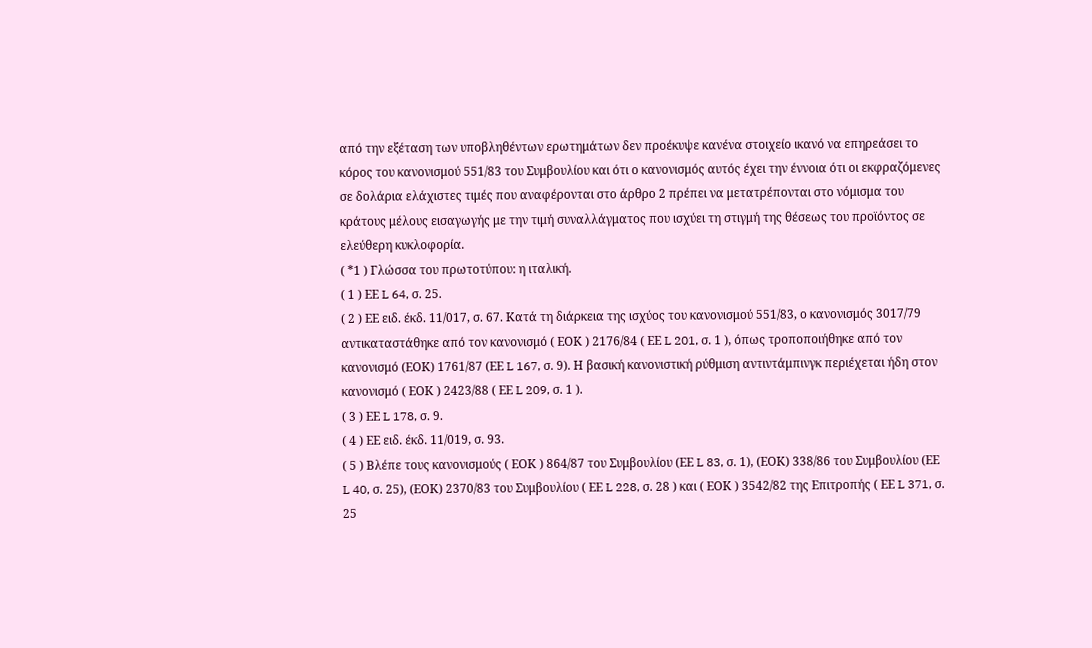από την εξέταση των υποβληθέντων ερωτημάτων δεν προέκυψε κανένα στοιχείο ικανό να επηρεάσει το κόρος του κανονισμού 551/83 του Συμβουλίου και ότι ο κανονισμός αυτός έχει την έννοια ότι οι εκφραζόμενες σε δολάρια ελάχιστες τιμές που αναφέρονται στο άρθρο 2 πρέπει να μετατρέπονται στο νόμισμα του κράτους μέλους εισαγωγής με την τιμή συναλλάγματος που ισχύει τη στιγμή της θέσεως του προϊόντος σε ελεύθερη κυκλοφορία.
( *1 ) Γλώσσα του πρωτοτύπου: η ιταλική.
( 1 ) ΕΕ L 64, σ. 25.
( 2 ) ΕΕ ειδ. έκδ. 11/017, σ. 67. Κατά τη διάρκεια της ισχύος του κανονισμού 551/83, ο κανονισμός 3017/79 αντικαταστάθηκε από τον κανονισμό ( ΕΟΚ ) 2176/84 ( ΕΕ L 201, σ. 1 ), όπως τροποποιήθηκε από τον κανονισμό (ΕΟΚ) 1761/87 (ΕΕ L 167, σ. 9). Η βασική κανονιστική ρύθμιση αντιντάμπινγκ περιέχεται ήδη στον κανονισμό ( ΕΟΚ ) 2423/88 ( ΕΕ L 209, σ. 1 ).
( 3 ) ΕΕ L 178, σ. 9.
( 4 ) ΕΕ ειδ. έκδ. 11/019, σ. 93.
( 5 ) Βλέπε τους κανονισμούς ( ΕΟΚ ) 864/87 του Συμβουλίου (ΕΕ L 83, σ. 1), (ΕΟΚ) 338/86 του Συμβουλίου (ΕΕ L 40, σ. 25), (ΕΟΚ) 2370/83 του Συμβουλίου ( ΕΕ L 228, σ. 28 ) και ( ΕΟΚ ) 3542/82 της Επιτροπής ( ΕΕ L 371, σ. 25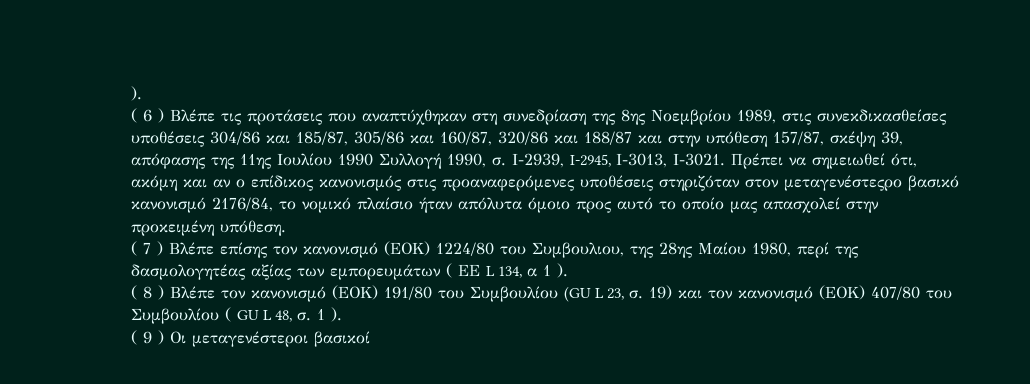).
( 6 ) Βλέπε τις προτάσεις που αναπτύχθηκαν στη συνεδρίαση της 8ης Νοεμβρίου 1989, στις συνεκδικασθείσες υποθέσεις 304/86 και 185/87, 305/86 και 160/87, 320/86 και 188/87 και στην υπόθεση 157/87, σκέψη 39, απόφασης της 11ης Ιουλίου 1990 Συλλογή 1990, σ. Ι-2939, I-2945, Ι-3013, Ι-3021. Πρέπει να σημειωθεί ότι, ακόμη και αν ο επίδικος κανονισμός στις προαναφερόμενες υποθέσεις στηριζόταν στον μεταγενέστεςρο βασικό κανονισμό 2176/84, το νομικό πλαίσιο ήταν απόλυτα όμοιο προς αυτό το οποίο μας απασχολεί στην προκειμένη υπόθεση.
( 7 ) Βλέπε επίσης τον κανονισμό (ΕΟΚ) 1224/80 του Συμβουλιου, της 28ης Μαίου 1980, περί της δασμολογητέας αξίας των εμπορευμάτων ( ΕΕ L 134, α 1 ).
( 8 ) Βλέπε τον κανονισμό (ΕΟΚ) 191/80 του Συμβουλίου (GU L 23, σ. 19) και τον κανονισμό (ΕΟΚ) 407/80 του Συμβουλίου ( GU L 48, σ. 1 ).
( 9 ) Οι μεταγενέστεροι βασικοί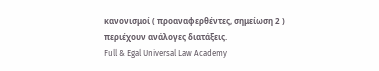κανονισμοί ( προαναφερθέντες, σημείωση 2 ) περιέχουν ανάλογες διατάξεις.
Full & Egal Universal Law Academy